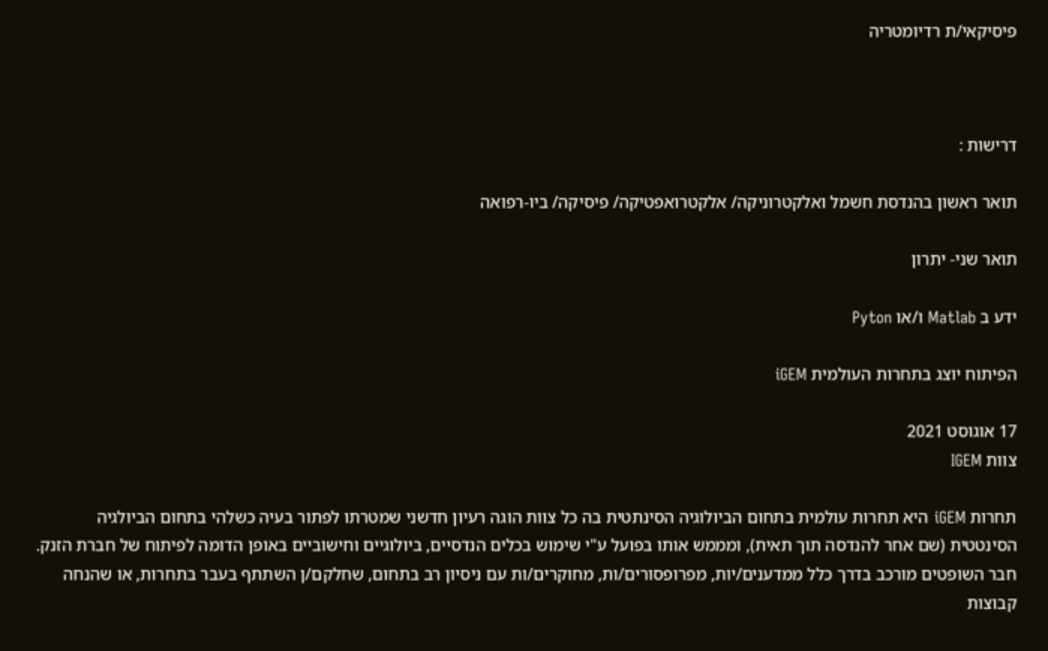פיסיקאי/ת רדיומטריה



דרישות :

תואר ראשון בהנדסת חשמל ואלקטרוניקה/ אלקטרואפטיקה/ פיסיקה/ ביו-רפואה

תואר שני- יתרון

ידע ב Matlab ו/או Pyton

הפיתוח יוצג בתחרות העולמית iGEM

17 אוגוסט 2021
צוות IGEM

תחרות iGEM היא תחרות עולמית בתחום הביולוגיה הסינתטית בה כל צוות הוגה רעיון חדשני שמטרתו לפתור בעיה כשלהי בתחום הביולגיה הסינטטית (שם אחר להנדסה תוך תאית), ומממש אותו בפועל ע"י שימוש בכלים הנדסיים, ביולוגיים וחישוביים באופן הדומה לפיתוח של חברת הזנק. חבר השופטים מורכב בדרך כלל ממדענים/יות, מפרופסורים/ות, מחוקרים/ות עם ניסיון רב בתחום, שחלקם/ן השתתף בעבר בתחרות, או שהנחה קבוצות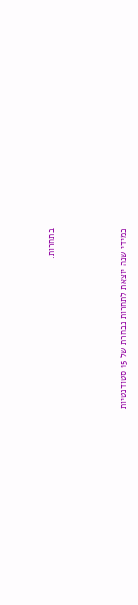בתחרות.



כמידי שנה יוצאת לתחרות נבחרת של 15 סטודנטיות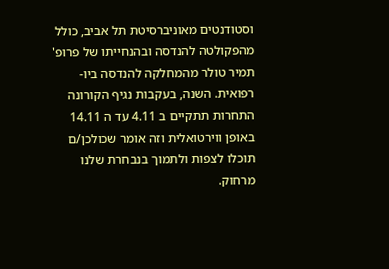וסטודנטים מאוניברסיטת תל אביב, כולל מהפקולטה להנדסה ובהנחייתו של פרופ' תמיר טולר מהמחלקה להנדסה ביו-רפואית. השנה, בעקבות נגיף הקורונה התחרות תתקיים ב 4.11 עד ה 14.11 באופן ווירטואלית וזה אומר שכולכן/ם תוכלו לצפות ולתמוך בנבחרת שלנו מרחוק.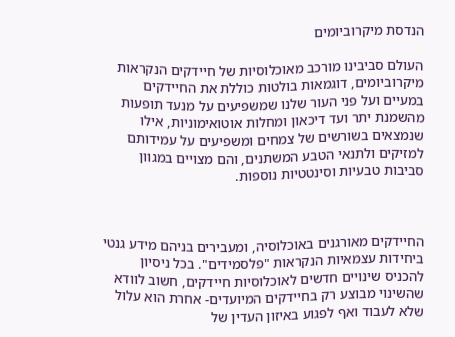הנדסת מיקרוביומים

העולם סביבינו מורכב מאוכלוסיות של חיידקים הנקראות מיקרוביומים, דוגמאות בולטות כוללת את החיידקים במעיים ועל פני העור שלנו שמשפיעים על מנעד תופעות מהשמנת יתר ועד דיכאון ומחלות אוטואימוניות, אילו שנמצאים בשורשים של צמחים ומשפיעים על עמידותם למזיקים ולתנאי הטבע המשתנים, והם מצויים במגוון סביבות טבעיות וסינטטיות נוספות.



החיידקים מאורגנים באוכלוסיה, ומעבירים בניהם מידע גנטי ביחידות עצמאיות הנקראות "פלסמידים". בכל ניסיון להכניס שינויים חדשים לאוכלוסיות חיידקים, חשוב לוודא שהשינוי מבוצע רק בחיידקים המיועדים- אחרת הוא עלול שלא לעבוד ואף לפגוע באיזון העדין של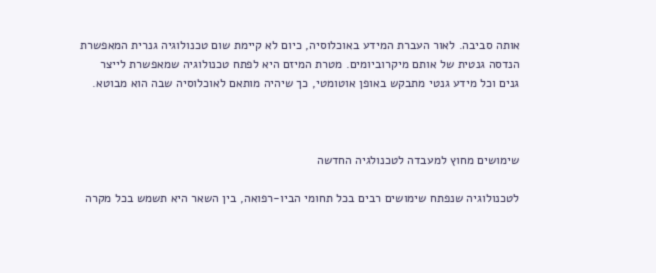אותה סביבה. לאור העברת המידע באוכלוסיה, כיום לא קיימת שום טכנולוגיה גנרית המאפשרת הנדסה גנטית של אותם מיקרוביומים. מטרת המיזם היא לפתח טכנולוגיה שמאפשרת לייצר גנים וכל מידע גנטי מתבקש באופן אוטומטי, כך שיהיה מותאם לאוכלוסיה שבה הוא מבוטא.



שימושים מחוץ למעבדה לטכנולגיה החדשה

לטכנולוגיה שנפתח שימושים רבים בכל תחומי הביו-רפואה, בין השאר היא תשמש בכל מקרה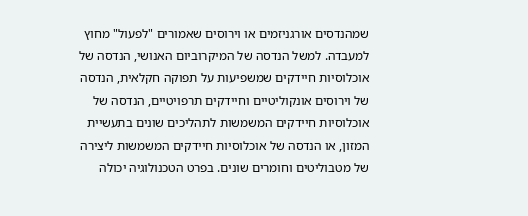שמהנדסים אורגניזמים או וירוסים שאמורים "לפעול" מחוץ למעבדה. למשל הנדסה של המיקרוביום האנושי, הנדסה של אוכלוסיות חיידקים שמשפיעות על תפוקה חקלאית, הנדסה של וירוסים אונקוליטיים וחיידקים תרפויטיים, הנדסה של אוכלוסיות חיידקים המשמשות לתהליכים שונים בתעשיית המזון, או הנדסה של אוכלוסיות חיידקים המשמשות ליצירה של מטבוליטים וחומרים שונים. בפרט הטכנולוגיה יכולה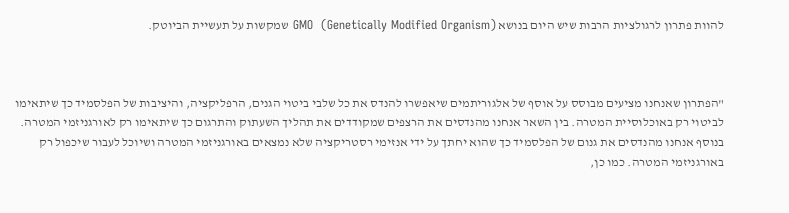להוות פתרון לרגולציות הרבות שיש היום בנושא GMO  (Genetically Modified Organism) שמקשות על תעשיית הביוטק.



"הפתרון שאנחנו מציעים מבוסס על אוסף של אלגוריתמים שיאפשרו להנדס את כל שלבי ביטוי הגנים, הרפליקציה, והיציבות של הפלסמיד כך שיתאימו לביטוי רק באוכלוסיית המטרה. בין השאר אנחנו מהנדסים את הרצפים שמקודדים את תהליך השעתוק והתרגום כך שיתאימו רק לאורגניזמי המטרה. בנוסף אנחנו מהנדסים את גנום של הפלסמיד כך שהוא יחתך על ידי אנזימי רסטריקציה שלא נמצאים באורגניזמי המטרה ושיוכל לעבור שיכפול רק באורגניזמי המטרה. כמו כן,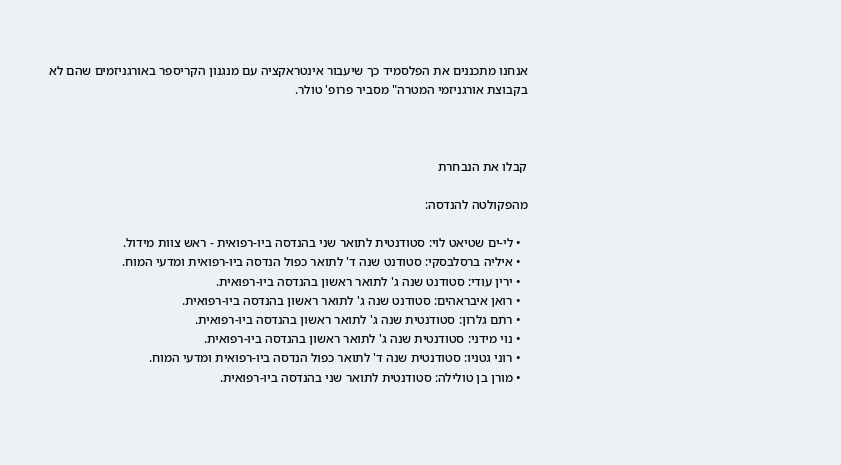אנחנו מתכננים את הפלסמיד כך שיעבור אינטראקציה עם מנגנון הקריספר באורגניזמים שהם לא בקבוצת אורגניזמי המטרה" מסביר פרופ' טולר.



קבלו את הנבחרת

מהפקולטה להנדסה:

  • לי-ים שטיאט לוי: סטודנטית לתואר שני בהנדסה ביו-רפואית - ראש צוות מידול.
  • איליה ברסלבסקי: סטודנט שנה ד' לתואר כפול הנדסה ביו-רפואית ומדעי המוח.
  • ירין עודי: סטודנט שנה ג' לתואר ראשון בהנדסה ביו-רפואית.
  • רואן איבראהים: סטודנט שנה ג' לתואר ראשון בהנדסה ביו-רפואית.
  • רתם גלרון: סטודנטית שנה ג' לתואר ראשון בהנדסה ביו-רפואית.
  • נוי מידני: סטודנטית שנה ג' לתואר ראשון בהנדסה ביו-רפואית.
  • רוני גטניו: סטודנטית שנה ד' לתואר כפול הנדסה ביו-רפואית ומדעי המוח.
  • מורן בן טולילה: סטודנטית לתואר שני בהנדסה ביו-רפואית.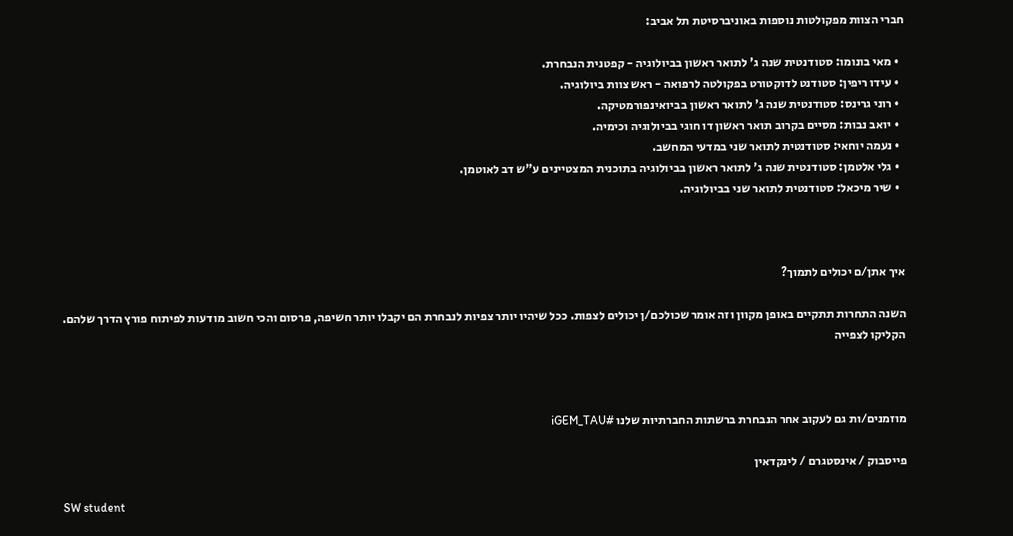חברי הצוות מפקולטות נוספות באוניברסיטת תל אביב:

  • מאי בונומו: סטודנטית שנה ג' לתואר ראשון בביולוגיה - קפטנית הנבחרת.
  • עידו ריפין: סטודנט לדוקטורט בפקולטה לרפואה - ראש צוות ביולוגיה.
  • רוני גרינס: סטודנטית שנה ג' לתואר ראשון בביואינפורמטיקה.
  • יואב נבות: מסיים בקרוב תואר ראשון דו חוגי בביולוגיה וכימיה.
  • נעמה יוחאי: סטודנטית לתואר שני במדעי המחשב.
  • גלי אלטמן: סטודנטית שנה ג' לתואר ראשון בביולוגיה בתוכנית המצטיינים ע"ש דב לאוטמן.
  • שיר מיכאל: סטודנטית לתואר שני בביולוגיה.



איך אתן/ם יכולים לתמוך?

השנה התחרות תתקיים באופן מקוון וזה אומר שכולכם/ן יכולים לצפות. ככל שיהיו יותר צפיות לנבחרת הם יקבלו יותר חשיפה, פרסום והכי חשוב מודעות לפיתוח פורץ הדרך שלהם. הקליקו לצפייה



מוזמנים/ות גם לעקוב אחר הנבחרת ברשתות החברתיות שלנו #iGEM_TAU

פייסבוק / אינסטגרם / לינקדאין

SW student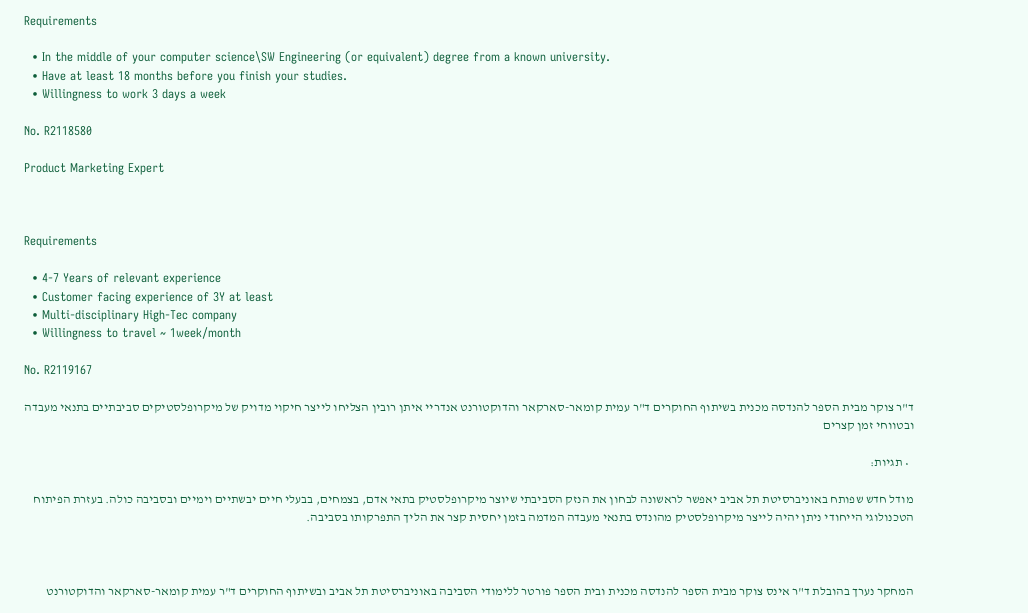Requirements

  • In the middle of your computer science\SW Engineering (or equivalent) degree from a known university.
  • Have at least 18 months before you finish your studies.
  • Willingness to work 3 days a week

No. R2118580

Product Marketing Expert



Requirements

  • 4-7 Years of relevant experience
  • Customer facing experience of 3Y at least
  • Multi-disciplinary High-Tec company
  • Willingness to travel ~ 1week/month

No. R2119167

ד"ר צוקר מבית הספר להנדסה מכנית בשיתוף החוקרים ד"ר עמית קומאר-סארקאר והדוקטורנט אנדריי איתן רובין הצליחו לייצר חיקוי מדויק של מיקרופלסטיקים סביבתיים בתנאי מעבדה ובטווחי זמן קצרים

  • תגיות:

מודל חדש שפותח באוניברסיטת תל אביב יאפשר לראשונה לבחון את הנזק הסביבתי שיוצר מיקרופלסטיק בתאי אדם, בצמחים, בבעלי חיים יבשתיים וימיים ובסביבה כולה. בעזרת הפיתוח הטכנולוגי הייחודי ניתן יהיה לייצר מיקרופלסטיק מהונדס בתנאי מעבדה המדמה בזמן יחסית קצר את הליך התפרקותו בסביבה.



המחקר נערך בהובלת ד"ר אינס צוקר מבית הספר להנדסה מכנית ובית הספר פורטר ללימודי הסביבה באוניברסיטת תל אביב ובשיתוף החוקרים ד"ר עמית קומאר-סארקאר והדוקטורנט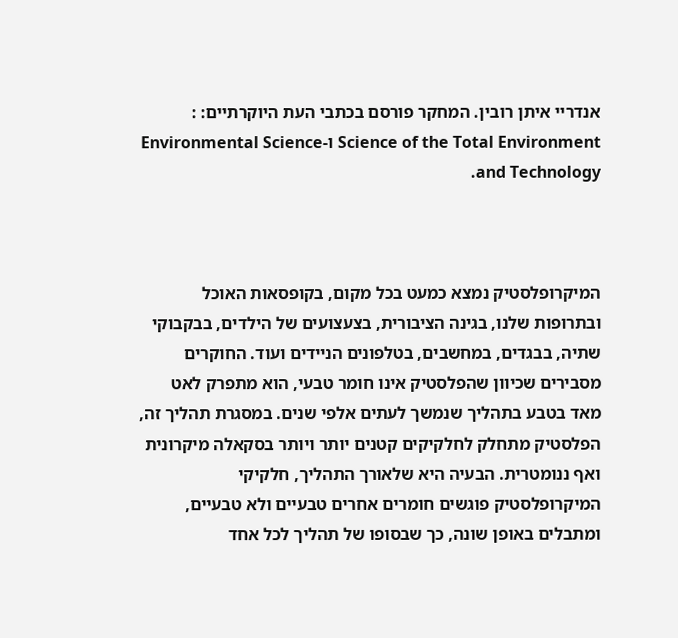אנדריי איתן רובין. המחקר פורסם בכתבי העת היוקרתיים: : Science of the Total Environment ו-Environmental Science and Technology.



המיקרופלסטיק נמצא כמעט בכל מקום, בקופסאות האוכל ובתרופות שלנו, בגינה הציבורית, בצעצועים של הילדים, בבקבוקי שתיה, בבגדים, במחשבים, בטלפונים הניידים ועוד. החוקרים מסבירים שכיוון שהפלסטיק אינו חומר טבעי, הוא מתפרק לאט מאד בטבע בתהליך שנמשך לעתים אלפי שנים. במסגרת תהליך זה, הפלסטיק מתחלק לחלקיקים קטנים יותר ויותר בסקאלה מיקרונית ואף ננומטרית. הבעיה היא שלאורך התהליך, חלקיקי המיקרופלסטיק פוגשים חומרים אחרים טבעיים ולא טבעיים, ומתבלים באופן שונה, כך שבסופו של תהליך לכל אחד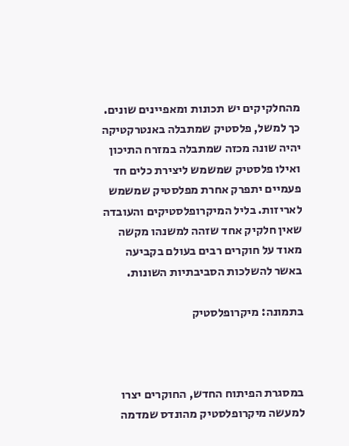מהחלקיקים יש תכונות ומאפיינים שונים. כך למשל, פלסטיק שמתבלה באנטרקטיקה יהיה שונה מכזה שמתבלה במזרח התיכון ואילו פלסטיק שמשמש ליצירת כלים חד פעמיים יתפרק אחרת מפלסטיק שמשמש לאריזות. בליל המיקרופלסטיקים והעובדה שאין חלקיק אחד שזהה למשנהו מקשה מאוד על חוקרים רבים בעולם בקביעה באשר להשלכות הסביבתיות השונות.

בתמונה: מיקרופלסטיק



במסגרת הפיתוח החדש, החוקרים יצרו למעשה מיקרופלסטיק מהונדס שמדמה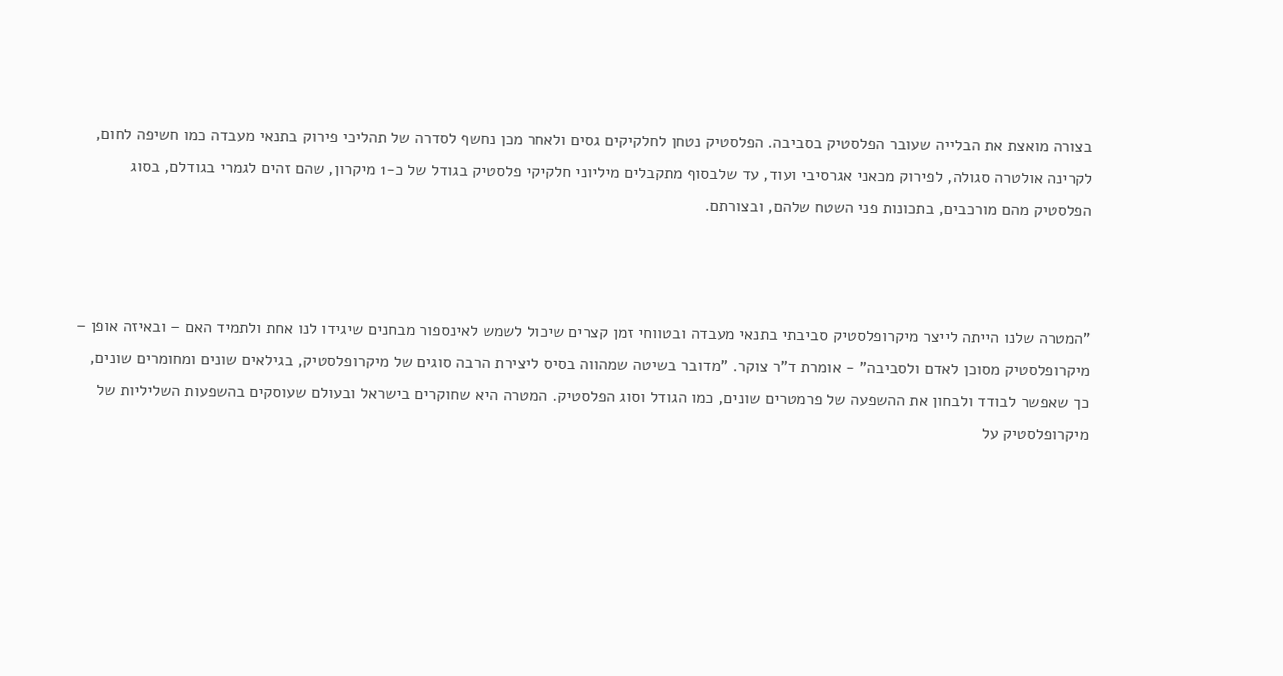בצורה מואצת את הבלייה שעובר הפלסטיק בסביבה. הפלסטיק נטחן לחלקיקים גסים ולאחר מכן נחשף לסדרה של תהליכי פירוק בתנאי מעבדה כמו חשיפה לחום, לקרינה אולטרה סגולה, לפירוק מכאני אגרסיבי ועוד, עד שלבסוף מתקבלים מיליוני חלקיקי פלסטיק בגודל של כ-1 מיקרון, שהם זהים לגמרי בגודלם, בסוג הפלסטיק מהם מורכבים, בתכונות פני השטח שלהם, ובצורתם.



"המטרה שלנו הייתה לייצר מיקרופלסטיק סביבתי בתנאי מעבדה ובטווחי זמן קצרים שיכול לשמש לאינספור מבחנים שיגידו לנו אחת ולתמיד האם – ובאיזה אופן – מיקרופלסטיק מסוכן לאדם ולסביבה" - אומרת ד"ר צוקר. "מדובר בשיטה שמהווה בסיס ליצירת הרבה סוגים של מיקרופלסטיק, בגילאים שונים ומחומרים שונים, כך שאפשר לבודד ולבחון את ההשפעה של פרמטרים שונים, כמו הגודל וסוג הפלסטיק. המטרה היא שחוקרים בישראל ובעולם שעוסקים בהשפעות השליליות של מיקרופלסטיק על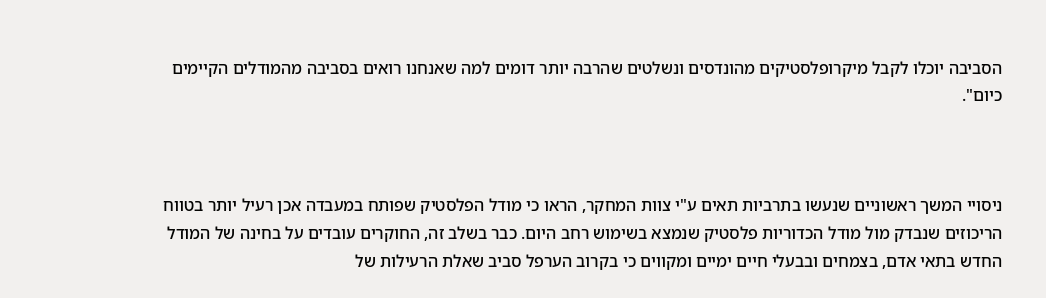הסביבה יוכלו לקבל מיקרופלסטיקים מהונדסים ונשלטים שהרבה יותר דומים למה שאנחנו רואים בסביבה מהמודלים הקיימים כיום".



ניסויי המשך ראשוניים שנעשו בתרביות תאים ע"י צוות המחקר, הראו כי מודל הפלסטיק שפותח במעבדה אכן רעיל יותר בטווח הריכוזים שנבדק מול מודל הכדוריות פלסטיק שנמצא בשימוש רחב היום. כבר בשלב זה, החוקרים עובדים על בחינה של המודל החדש בתאי אדם, בצמחים ובבעלי חיים ימיים ומקווים כי בקרוב הערפל סביב שאלת הרעילות של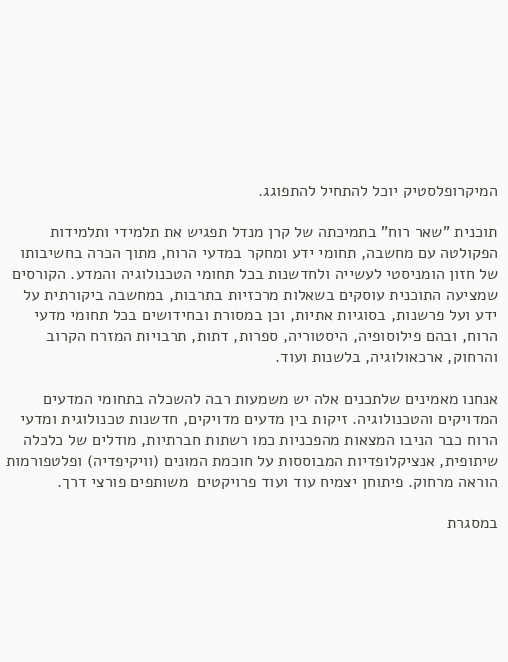המיקרופלסטיק יוכל להתחיל להתפוגג.

תוכנית "שאר רוח" בתמיכתה של קרן מנדל תפגיש את תלמידי ותלמידות הפקולטה עם מחשבה, תחומי ידע ומחקר במדעי הרוח, מתוך הכרה בחשיבותו של חזון הומניסטי לעשייה ולחדשנות בכל תחומי הטכנולוגיה והמדע. הקורסים שמציעה התוכנית עוסקים בשאלות מרכזיות בתרבות, במחשבה ביקורתית על ידע ועל פרשנות, בסוגיות אתיות, וכן במסורת ובחידושים בכל תחומי מדעי הרוח, ובהם פילוסופיה, היסטוריה, ספרות, דתות, תרבויות המזרח הקרוב והרחוק, ארכאולוגיה, בלשנות ועוד.

אנחנו מאמינים שלתכנים אלה יש משמעות רבה להשכלה בתחומי המדעים המדויקים והטכנולוגיה. זיקות בין מדעים מדויקים, חדשנות טכנולוגית ומדעי הרוח כבר הניבו המצאות מהפכניות כמו רשתות חברתיות, מודלים של כלכלה שיתופית, אנציקלופדיות המבוססות על חוכמת המונים (וויקיפדיה) ופלטפורמות הוראה מרחוק. פיתוחן יצמיח עוד ועוד פרויקטים  משותפים פורצי דרך.

במסגרת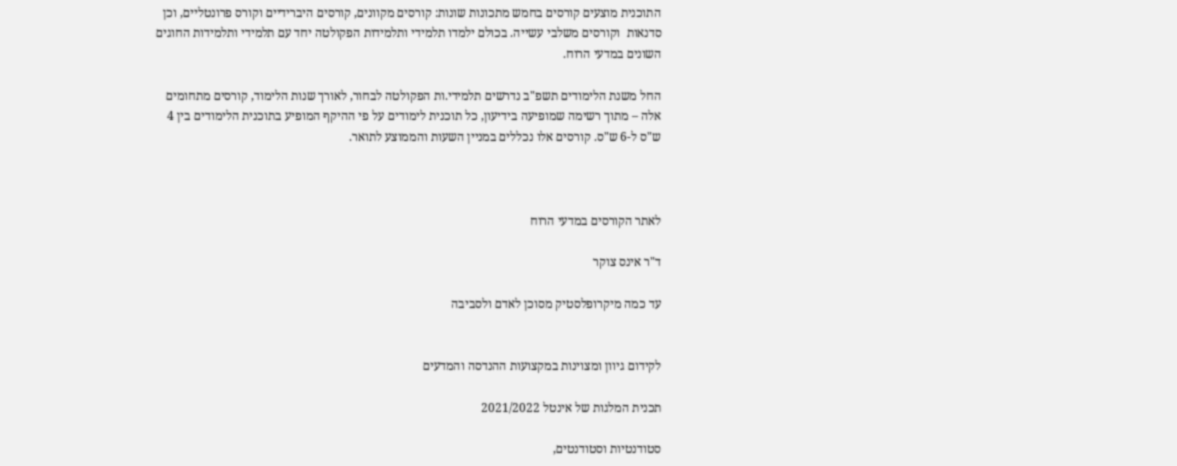התוכנית מוצעים קורסים בחמש מתכונות שונות: קורסים מקוונים, קורסים היברידיים וקורס פרונטליים, וכן סדנאות  וקורסים משלבי עשייה. בכולם ילמדו תלמידי ותלמידות הפקולטה יחד עם תלמידי ותלמידות החוגים השונים במדעי הרוח.

החל משנת הלימודים תשפ"ב נדרשים תלמידי.ות הפקולטה לבחור, לאורך שנות הלימוד, קורסים מתחומים אלה – מתוך רשימה שמופיעה בידיעון, כל תוכנית לימודים על פי ההיקף המופיע בתוכנית הלימודים בין 4 ש"ס ל-6 ש"ס. קורסים אלו נכללים במניין השעות והממוצע לתואר.



לאתר הקורסים במדעי הרוח

ד"ר אינס צוקר

עד כמה מיקרופלסטיק מסוכן לאדם ולסביבה


לקידום גיוון ומצוינות במקצועות ההנדסה והמדעים

תכנית המלגות של אינטל 2021/2022

סטודנטיות וסטודנטים,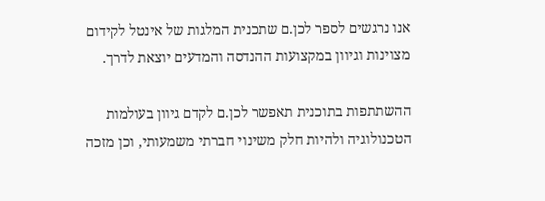אנו נרגשים לספר לכן.ם שתכנית המלגות של אינטל לקידום מצוינות וגיוון במקצועות ההנדסה והמדעים יוצאת לדרך.

ההשתתפות בתוכנית תאפשר לכן.ם לקדם גיוון בעולמות הטכנולוגיה ולהיות חלק משינוי חברתי משמעותי, וכן מזכה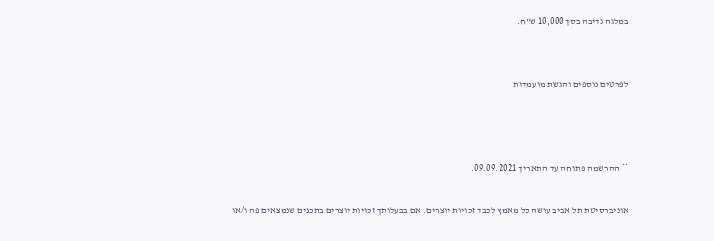במלגה נדיבה בסך 10,000 ש"ח.


לפרטים נוספים והגשת מועמדות



** ההרשמה פתוחה עד התאריך 09.09.2021.

אוניברסיטת תל אביב עושה כל מאמץ לכבד זכויות יוצרים. אם בבעלותך זכויות יוצרים בתכנים שנמצאים פה ו/או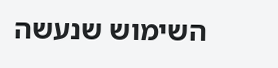השימוש שנעשה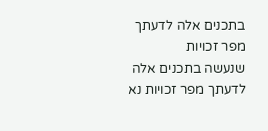בתכנים אלה לדעתך מפר זכויות
שנעשה בתכנים אלה לדעתך מפר זכויות נא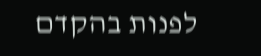לפנות בהקדם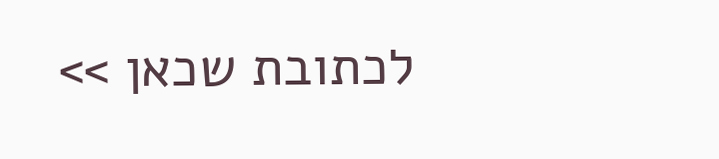לכתובת שכאן >>